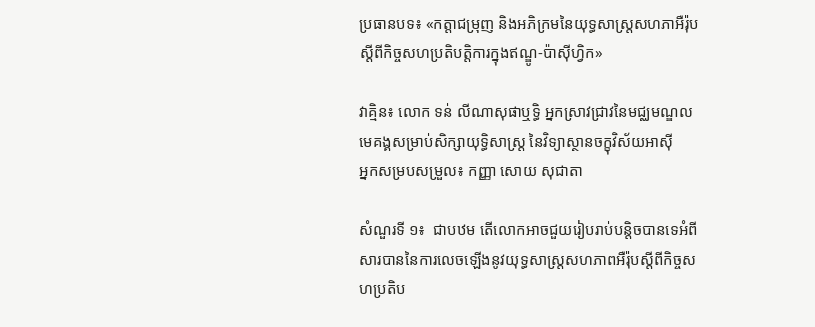ប្រធានបទ៖ «កត្តាជម្រុញ និងអភិក្រមនៃយុទ្ធសាស្រ្តសហភាអឺរ៉ុបស្ដីពីកិច្ចសហប្រតិបត្តិការក្នុងឥណ្ឌូ-ប៉ាស៊ីហ្វិក»

វាគ្មិន៖ លោក ទន់ លីណាសុផាឬទ្ធិ អ្នកស្រាវជ្រាវនៃមជ្ឈមណ្ឌលមេគង្គសម្រាប់សិក្សាយុទ្ធិសាស្រ្ត នៃវិទ្យាស្ថានចក្ខុវិស័យអាស៊ី
អ្នកសម្របសម្រួល៖ កញ្ញា សោយ សុជាតា

សំណួរទី ១៖  ជាបឋម តើលោកអាចជួយរៀបរាប់បន្តិចបានទេអំពីសារបាននៃការលេចឡើងនូវយុទ្ធសាស្រ្តសហភាពអឺរ៉ុបស្តីពីកិច្ចសហប្រតិប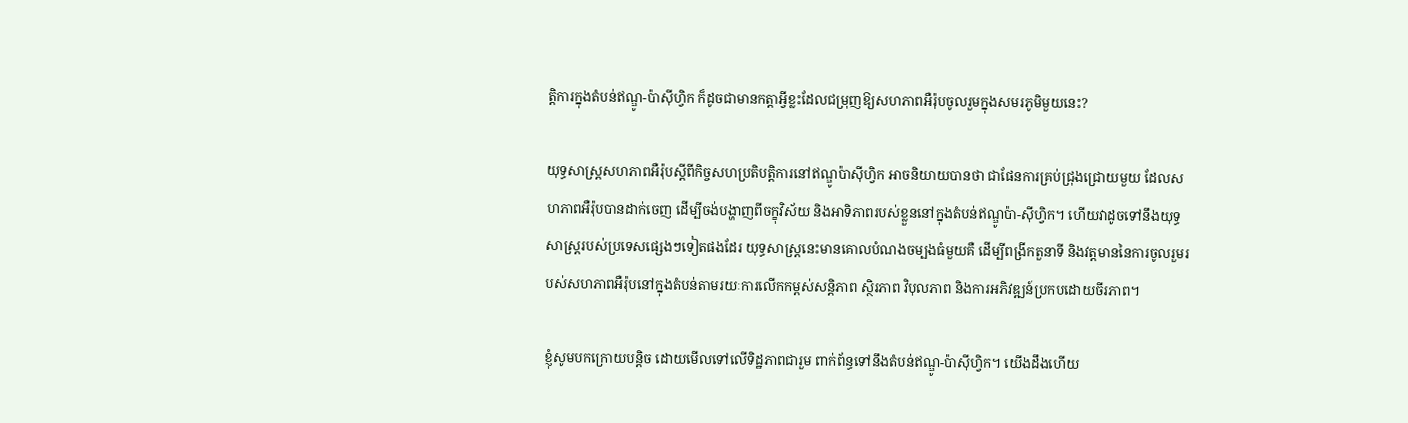ត្តិការក្នុងតំបន់ឥណ្ឌូ-ប៉ាស៊ីហ្វិក ក៏ដូចជាមានកត្តាអ្វីខ្លះដែលជម្រុញឱ្យសហភាពអឺរ៉ុបចូលរួមក្នុងសមរភូមិមួយនេះ?

យុទ្ធសាស្ត្រសហភាពអឺរ៉ុបស្តីពីកិច្ចសហប្រតិបត្តិការនៅឥណ្ឌូប៉ាស៊ីហ្វិក អាចនិយាយបានថា ជាផែនការគ្រប់ជ្រុងជ្រោយមួយ ដែលសហភាពអឺរ៉ុបបានដាក់ចេញ ដើម្បីចង់បង្ហាញពីចក្ខុវិស័យ និងអាទិភាពរបស់ខ្លួននៅក្នុងតំបន់ឥណ្ឌូប៉ា-ស៊ីហ្វិក។ ហើយវាដូចទៅនឹងយុទ្ធសាស្រ្តរបស់ប្រទេសផ្សេងៗទៀតផងដែរ យុទ្ធសាស្ត្រនេះមានគោលបំណងចម្បងធំមួយគឺ ដើម្បីពង្រីកតួនាទី និងវត្តមាននៃការចូលរួមរបស់សហភាពអឺរ៉ុបនៅក្នុងតំបន់តាមរយៈការលើកកម្ពស់សន្តិភាព ស្ថិរភាព វិបុលភាព និងការអភិវឌ្ឍន៍ប្រកបដោយចីរភាព។

ខ្ញុំសូមបកក្រោយបន្តិច ដោយមើលទៅលើទិដ្ឋភាពជារួម ពាក់ព័ន្ធទៅនឹងតំបន់ឥណ្ឌូ-ប៉ាស៊ីហ្វិក។ យើងដឹងហើយ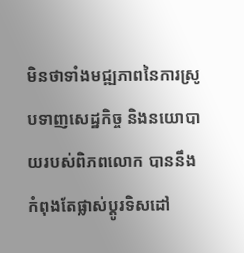មិនថាទាំងមជ្ឍភាពនៃការស្រូបទាញសេដ្ឋកិច្ច និងនយោបាយរបស់ពិភពលោក បាននឹងកំពុងតែផ្លាស់ប្ដូរទិសដៅ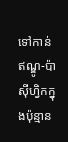ទៅកាន់ឥណ្ឌូ-ប៉ាស៊ីហ្វិកក្នុងប៉ុន្មាន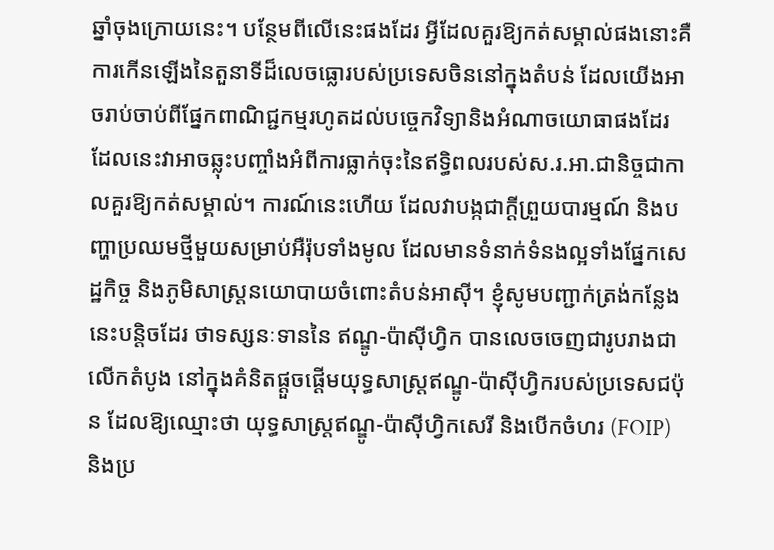ឆ្នាំចុងក្រោយនេះ។ បន្ថែមពីលើនេះផងដែរ អ្វីដែលគួរឱ្យកត់សម្គាល់ផងនោះគឺ ការកើនឡើងនៃតួនាទីដ៏លេចធ្លោរបស់ប្រទេសចិននៅក្នុងតំបន់ ដែលយើងអាចរាប់ចាប់ពីផ្នែកពាណិជ្ជកម្មរហូតដល់បច្ចេកវិទ្យានិងអំណាចយោធាផងដែរ ដែលនេះវាអាចឆ្លុះបញ្ចាំងអំពីការធ្លាក់ចុះនៃឥទ្ធិពលរបស់ស.រ.អា.ជានិច្ចជាកាលគួរឱ្យកត់សម្គាល់។ ការណ៍នេះហើយ ដែលវាបង្កជាក្ដីព្រួយបារម្មណ៍ និងបញ្ហាប្រឈមថ្មីមួយសម្រាប់អឺរ៉ុបទាំងមូល ដែលមានទំនាក់ទំនងល្អទាំងផ្នែកសេដ្ឋកិច្ច និងភូមិសាស្រ្តនយោបាយចំពោះតំបន់អាស៊ី។ ខ្ញុំសូមបញ្ជាក់ត្រង់កន្លែងនេះបន្តិចដែរ ថាទស្សនៈទាននៃ ឥណ្ឌូ-ប៉ាស៊ីហ្វិក បានលេចចេញជារូបរាងជាលើកតំបូង នៅក្នុងគំនិតផ្ដួចផ្ដើមយុទ្ធសាស្រ្តឥណ្ឌូ-ប៉ាស៊ីហ្វិករបស់ប្រទេសជប៉ុន ដែលឱ្យឈ្មោះថា យុទ្ធសាស្រ្តឥណ្ឌូ-ប៉ាស៊ីហ្វិកសេរី និងបើកចំហរ (FOIP) និងប្រ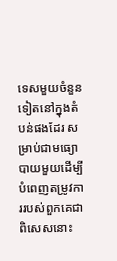ទេសមួយចំនួនទៀតនៅក្នុងតំបន់ផងដែរ សម្រាប់ជាមធ្យោបាយមួយដើម្បីបំពេញតម្រូវការរបស់ពួកគេជាពិសេសនោះ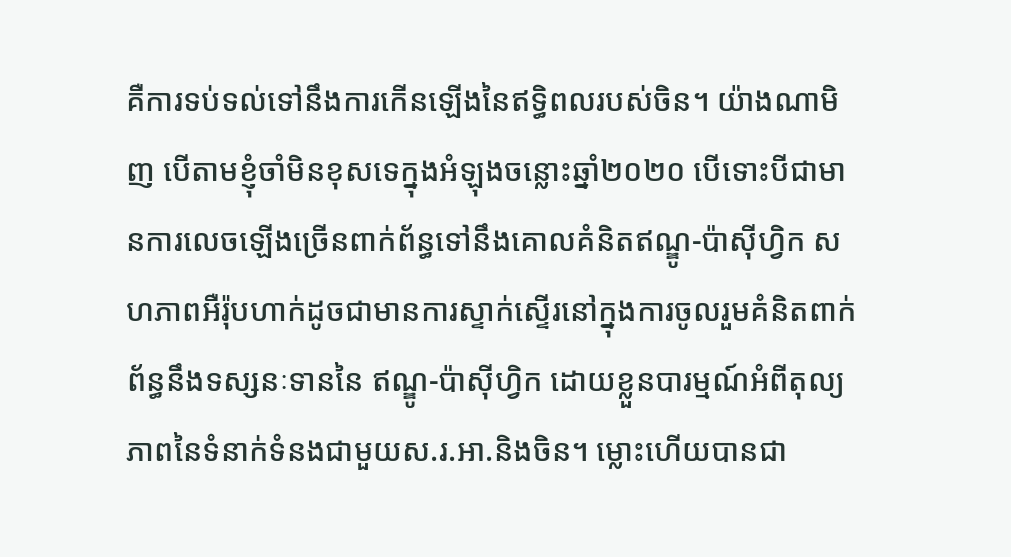គឺការទប់ទល់ទៅនឹងការកើនឡើងនៃឥទ្ធិពលរបស់ចិន។ យ៉ាងណាមិញ បើតាមខ្ញុំចាំមិនខុសទេក្នុងអំឡុងចន្លោះឆ្នាំ២០២០ បើទោះបីជាមានការលេចឡើងច្រើនពាក់ព័ន្ធទៅនឹងគោលគំនិតឥណ្ឌូ-ប៉ាស៊ីហ្វិក សហភាពអឺរ៉ុបហាក់ដូចជាមានការស្ទាក់ស្ទើរនៅក្នុងការចូលរួមគំនិតពាក់ព័ន្ធនឹងទស្សនៈទាននៃ ឥណ្ឌូ-ប៉ាស៊ីហ្វិក ដោយខ្លួនបារម្មណ៍អំពីតុល្យភាពនៃទំនាក់ទំនងជាមួយស.រ.អា.និងចិន។ ម្លោះហើយបានជា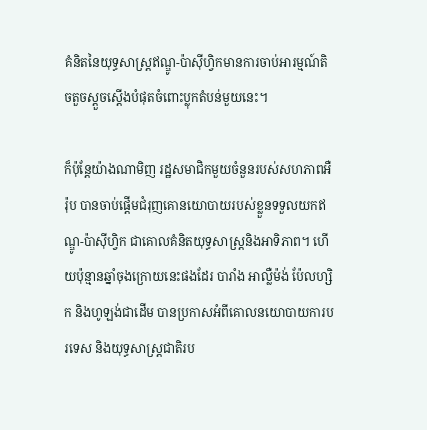គំនិតនៃយុទ្ធសាស្រ្តឥណ្ឌូ-ប៉ាស៊ីហ្វិកមានការចាប់អារម្មណ៍តិចតួចស្ដួចស្ដើងបំផុតចំពោះប្លុកតំបន់មួយនេះ។

ក៏ប៉ុន្តែយ៉ាងណាមិញ រដ្ឋសមាជិកមួយចំនួនរបស់សហភាពអឺរ៉ុប បានចាប់ផ្ដើមជំរុញគោនយោបាយរបស់ខ្លួនទទួលយកឥណ្ឌូ-ប៉ាស៊ីហ្វិក ជាគោលគំនិតយុទ្ធសាស្រ្តនិងអាទិភាព។ ហើយប៉ុន្មានឆ្នាំចុងក្រោយនេះផងដែរ បារាំង អាល្លឺម៉ង់ ប៉ែលហ្សិក និងហូឡង់ជាដើម បានប្រកាសអំពីគោលនយោបាយការបរទេស និងយុទ្ធសាស្រ្តជាតិរប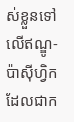ស់ខ្លួនទៅលើឥណ្ឌូ-ប៉ាស៊ីហ្វិក ដែលជាក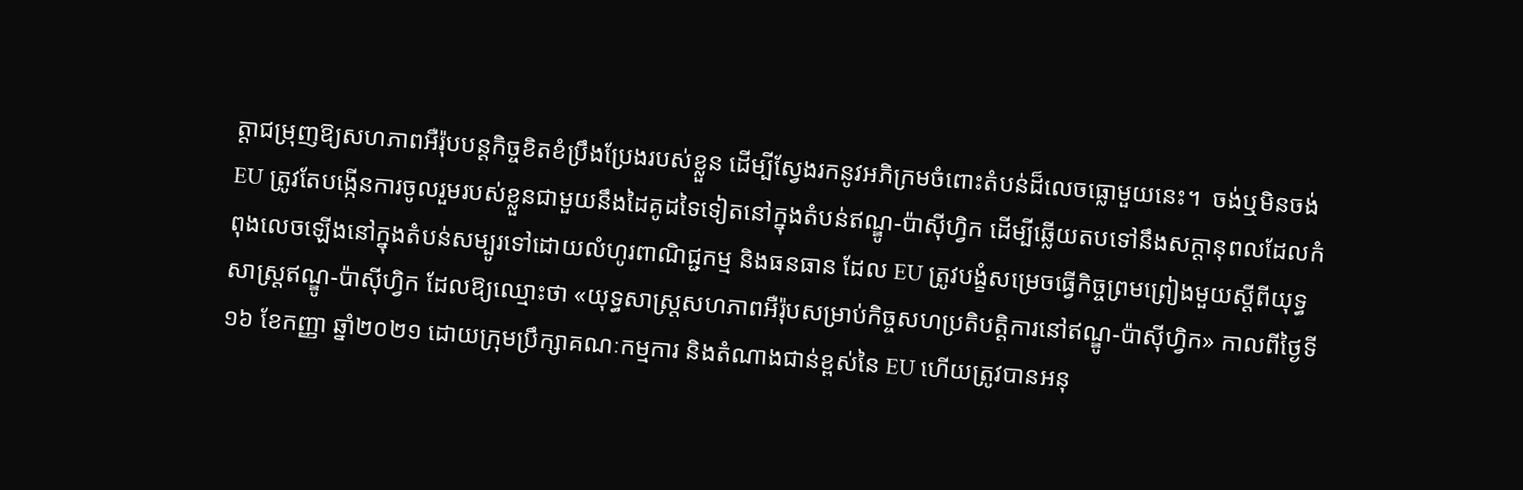ត្តាជម្រុញឱ្យសហភាពអឺរ៉ុបបន្តកិច្ចខិតខំប្រឹងប្រែងរបស់ខ្លួន ដើម្បីស្វែងរកនូវអភិក្រមចំពោះតំបន់ដ៏លេចធ្លោមួយនេះ។  ចង់ឬមិនចង់ EU ត្រូវតែបង្កើនការចូលរួមរបស់ខ្លួនជាមួយនឹងដៃគូដទៃទៀតនៅក្នុងតំបន់ឥណ្ឌូ-ប៉ាស៊ីហ្វិក ដើម្បីឆ្លើយតបទៅនឹងសក្តានុពលដែលកំពុងលេចឡើងនៅក្នុងតំបន់សម្បូរទៅដោយលំហូរពាណិជ្ជកម្ម និងធនធាន ដែល EU ត្រូវបង្ខំសម្រេចធ្វើកិច្ចព្រមព្រៀងមួយស្ដីពីយុទ្ធសាស្រ្តឥណ្ឌូ-ប៉ាស៊ីហ្វិក ដែលឱ្យឈ្មោះថា «យុទ្ធសាស្រ្តសហភាពអឺរ៉ុបសម្រាប់កិច្ចសហប្រតិបត្តិការនៅឥណ្ឌូ-ប៉ាស៊ីហ្វិក» កាលពីថ្ងៃទី១៦ ខែកញ្ញា ឆ្នាំ២០២១ ដោយក្រុមប្រឹក្សាគណៈកម្មការ និងតំណាងជាន់ខ្ពស់នៃ EU ហើយត្រូវបានអនុ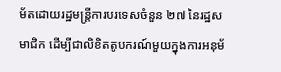ម័តដោយរដ្ឋមន្ត្រីការបរទេសចំនួន ២៧ នៃរដ្ឋសមាជិក ដើម្បីជាលិខិតតូបករណ៍មួយក្នុងការអនុម័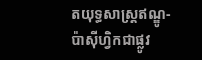តយុទ្ធសាស្រ្តឥណ្ឌូ-ប៉ាស៊ីហ្វិកជាផ្លូវ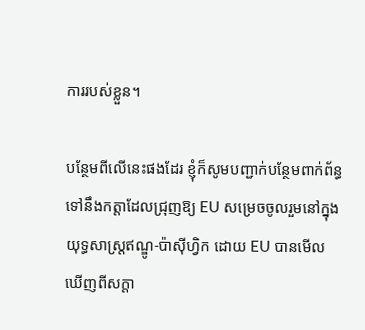ការរបស់ខ្លួន។

បន្ថែមពីលើនេះផងដែរ ខ្ញុំក៏សូមបញ្ជាក់បន្ថែមពាក់ព័ន្ធទៅនឹងកត្តាដែលជ្រុញឱ្យ EU សម្រេចចូលរួមនៅក្នុងយុទ្ធសាស្រ្តឥណ្ឌូ-ប៉ាស៊ីហ្វិក ដោយ EU បានមើលឃើញពីសក្តា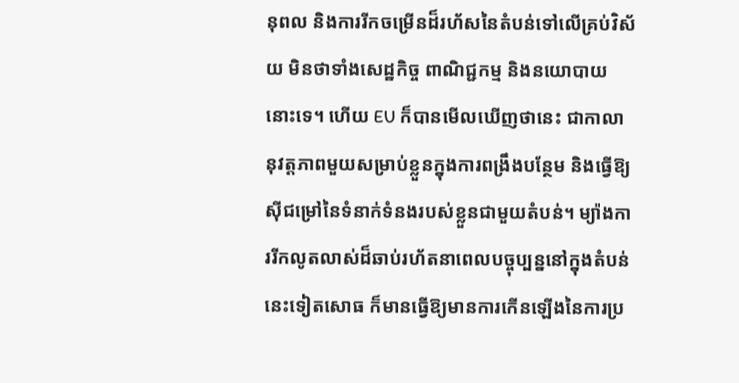នុពល និងការរីកចម្រើនដ៏រហ័សនៃតំបន់ទៅលើគ្រប់វិស័យ មិនថាទាំងសេដ្ឋកិច្ច ពាណិជ្ជកម្ម និងនយោបាយនោះទេ។ ហើយ EU ក៏បានមើលឃើញថានេះ ជាកាលានុវត្តភាពមួយសម្រាប់ខ្លួនក្នុងការពង្រឹងបន្ថែម និងធ្វើឱ្យស៊ីជម្រៅនៃទំនាក់ទំនងរបស់ខ្លួនជាមួយតំបន់។ ម្យ៉ាងការរីកលូតលាស់ដ៏ឆាប់រហ័តនាពេលបច្ចុប្បន្ននៅក្នុងតំបន់នេះទៀតសោធ ក៏មានធ្វើឱ្យមានការកើនឡើងនៃការប្រ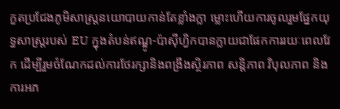កួតប្រជែងភូមិសាស្រ្តនយោបាយកាន់តែខ្លាំងក្លា ម្លោះហើយការចូលរួមផ្នែកយុទ្ធសាស្រ្តរបស់ EU ក្នុងតំបន់ឥណ្ឌូ-ប៉ាស៊ីហ្វិកបានក្លាយជាផែកការរយៈពេលវែក ដើម្បីរួមចំណែកដល់ការថែរក្សានិងពង្រឹងស្ថិរភាព សន្តិភាព វិបុលភាព និងការអភ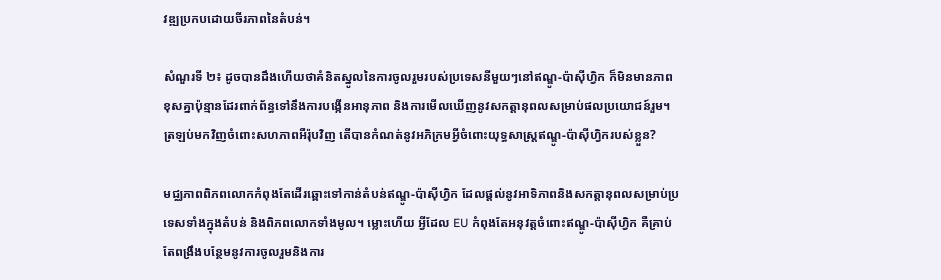វឌ្ឍប្រកបដោយចីរភាពនៃតំបន់។

សំណួរទី ២៖ ដូចបានដឹងហើយថាគំនិតស្នូលនៃការចូលរួមរបស់ប្រទេសនីមួយៗនៅឥណ្ឌូ-ប៉ាស៊ីហ្វិក ក៏មិនមានភាពខុសគ្នាប៉ុន្មានដែរពាក់ព័ន្ធទៅនឹងការបង្កើនអានុភាព និងការមើលឃើញនូវសកត្តានុពលសម្រាប់ផលប្រយោជន៍រួម។ ត្រឡប់មកវិញចំពោះសហភាពអឺរ៉ុបវិញ តើបានកំណត់នូវអភិក្រមអ្វីចំពោះយុទ្ធសាស្រ្តឥណ្ឌូ-ប៉ាស៊ីហ្វិករបស់ខ្លួន?

មជ្ឈភាពពិភពលោកកំពុងតែដើរឆ្ពោះទៅកាន់តំបន់ឥណ្ឌូ-ប៉ាស៊ីហ្វិក ដែលផ្ដល់នូវអាទិភាពនិងសកត្តានុពលសម្រាប់ប្រទេសទាំងក្នុងតំបន់ និងពិភពលោកទាំងមូល។ ម្លោះហើយ អ្វីដែល EU កំពុងតែអនុវត្តចំពោះឥណ្ឌូ-ប៉ាស៊ីហ្វិក គឺគ្រាប់តែពង្រឹងបន្ថែមនូវការចូលរួមនិងការ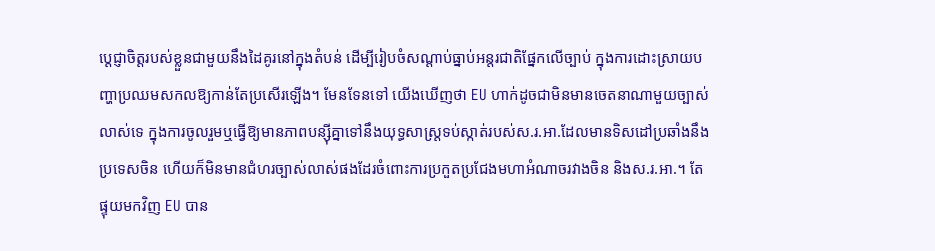ប្ដេជ្ញាចិត្តរបស់ខ្លួនជាមួយនឹងដៃគូរនៅក្នុងតំបន់ ដើម្បីរៀបចំសណ្ដាប់ធ្នាប់អន្តរជាតិផ្នែកលើច្បាប់ ក្នុងការដោះស្រាយបញ្ហាប្រឈមសកលឱ្យកាន់តែប្រសើរឡើង។ មែនទែនទៅ យើងឃើញថា EU ហាក់ដូចជាមិនមានចេតនាណាមួយច្បាស់លាស់ទេ ក្នុងការចូលរួមឬធ្វើឱ្យមានភាពបន្ស៊ីគ្នាទៅនឹងយុទ្ធសាស្រ្តទប់ស្កាត់របស់ស.រ.អា.ដែលមានទិសដៅប្រឆាំងនឹងប្រទេសចិន ហើយក៏មិនមានជំហរច្បាស់លាស់ផងដែរចំពោះការប្រកួតប្រជែងមហាអំណាចរវាងចិន និងស.រ.អា.។ តែផ្ទុយមកវិញ EU បាន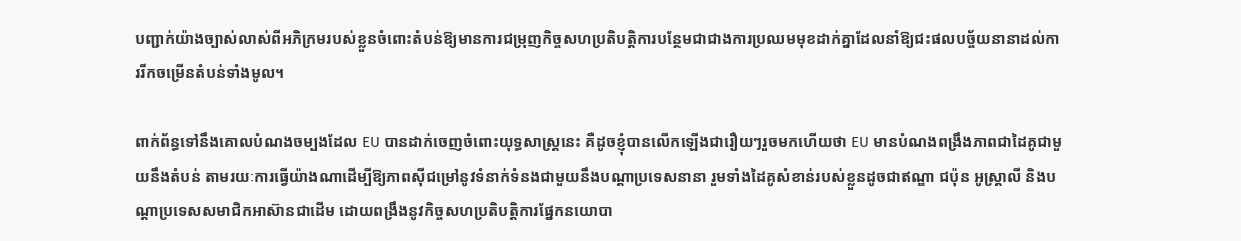បញ្ជាក់យ៉ាងច្បាស់លាស់ពីអភិក្រមរបស់ខ្លួនចំពោះតំបន់ឱ្យមានការជម្រុញកិច្ចសហប្រតិបត្តិការបន្ថែមជាជាងការប្រឈមមុខដាក់គ្នាដែលនាំឱ្យជះផលបច្ច័យនានាដល់ការរីកចម្រើនតំបន់ទាំងមូល។

ពាក់ព័ន្ធទៅនឹងគោលបំណងចម្បងដែល EU បានដាក់ចេញចំពោះយុទ្ធសាស្រ្តនេះ គឺដូចខ្ញុំបានលើកឡើងជារឿយៗរួចមកហើយថា EU មានបំណងពង្រឹងភាពជាដៃគូជាមួយនឹងតំបន់ តាមរយៈការធ្វើយ៉ាងណាដើម្បីឱ្យភាពស៊ីជម្រៅនូវទំនាក់ទំនងជាមួយនឹងបណ្ដាប្រទេសនានា រួមទាំងដៃគូសំខាន់របស់ខ្លួនដូចជាឥណ្ឌា ជប៉ុន អូស្រ្តាលី និងបណ្ដាប្រទេសសមាជិកអាស៊ានជាដើម ដោយពង្រឹងនូវកិច្ចសហប្រតិបត្តិការផ្នែកនយោបា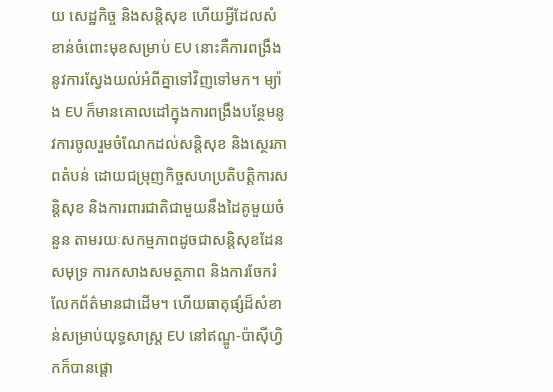យ សេដ្ឋកិច្ច និងសន្តិសុខ ហើយអ្វីដែលសំខាន់ចំពោះមុខសម្រាប់ EU នោះគឺការពង្រឹងនូវការស្វែងយល់អំពីគ្នាទៅវិញទៅមក។ ម្យ៉ាង EU ក៏មានគោលដៅក្នុងការពង្រឹងបន្ថែមនូវការចូលរួមចំណែកដល់សន្តិសុខ និងស្ថេរភាពតំបន់ ដោយជម្រុញកិច្ចសហប្រតិបត្តិការសន្តិសុខ និងការពារជាតិជាមួយនឹងដៃគូមួយចំនួន តាមរយៈសកម្មភាពដូចជាសន្តិសុខដែនសមុទ្រ ការកសាងសមត្ថភាព និងការចែករំលែកព័ត៌មានជាដើម។ ហើយធាតុផ្សំដ៏សំខាន់សម្រាប់យុទ្ធសាស្រ្ត EU នៅឥណ្ឌូ-ប៉ាស៊ីហ្វិកក៏បានផ្ដោ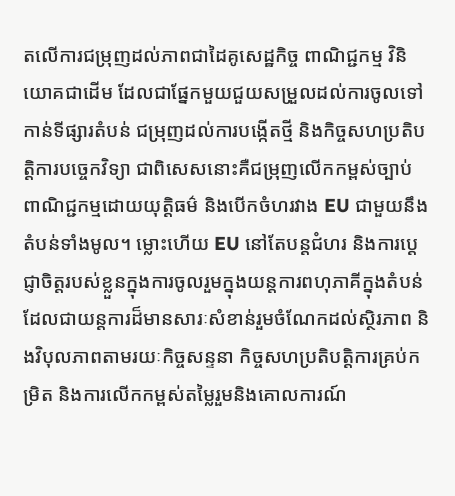តលើការជម្រុញដល់ភាពជាដៃគូសេដ្ឋកិច្ច ពាណិជ្ជកម្ម វិនិយោគជាដើម ដែលជាផ្នែកមួយជួយសម្រួលដល់ការចូលទៅកាន់ទីផ្សារតំបន់ ជម្រុញដល់ការបង្កើតថ្មី និងកិច្ចសហប្រតិបត្តិការបច្ចេកវិទ្យា ជាពិសេសនោះគឺជម្រុញលើកកម្ពស់ច្បាប់ពាណិជ្ជកម្មដោយយុត្តិធម៌ និងបើកចំហរវាង EU ជាមួយនឹងតំបន់ទាំងមូល។ ម្លោះហើយ EU នៅតែបន្តជំហរ និងការប្ដេជ្ញាចិត្តរបស់ខ្លួនក្នុងការចូលរួមក្នុងយន្តការពហុភាគីក្នុងតំបន់ ដែលជាយន្តការដ៏មានសារៈសំខាន់រួមចំណែកដល់ស្ថិរភាព និងវិបុលភាពតាមរយៈកិច្ចសន្ទនា កិច្ចសហប្រតិបត្តិការគ្រប់កម្រិត និងការលើកកម្ពស់តម្លៃរួមនិងគោលការណ៍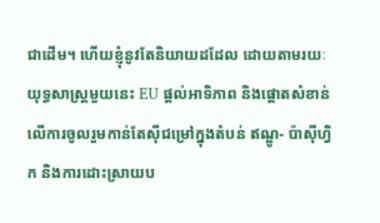ជាដើម។ ហើយខ្ញុំនូវតែនិយាយដដែល ដោយតាមរយៈយុទ្ធសាស្រ្តមួយនេះ EU ផ្ដល់អាទិភាព និងផ្ដោតសំខាន់លើការចូលរួមកាន់តែស៊ីជម្រៅក្នុងតំបន់ ឥណ្ឌូ- ប៉ាស៊ីហ្វិក និងការដោះស្រាយប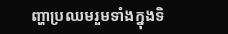ញ្ហាប្រឈមរួមទាំងក្នុងទិ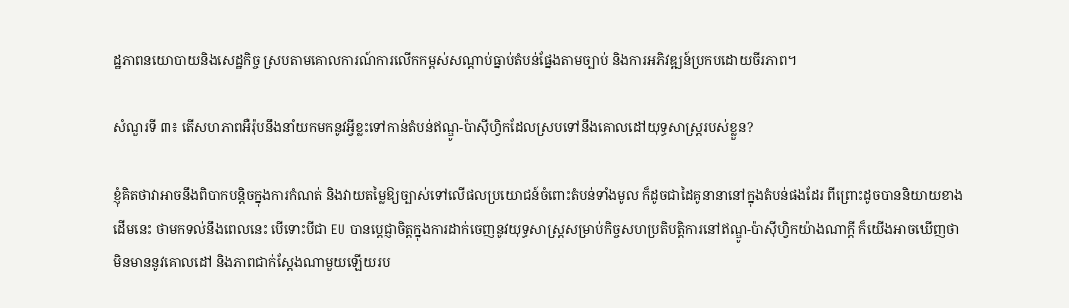ដ្ឋភាពនយោបាយនិងសេដ្ឋកិច្ច ស្របតាមគោលការណ៍ការលើកកម្ពស់សណ្ដាប់ធ្នាប់តំបន់ផ្នែងតាមច្បាប់ និងការអភិវឌ្ឍន៍ប្រកបដោយចីរភាព។

សំណួរទី ៣៖ តើសហភាពអឺរ៉ុបនឹងនាំយកមកនូវអ្វីខ្លះទៅកាន់តំបន់ឥណ្ឌូ-ប៉ាស៊ីហ្វិកដែលស្របទៅនឹងគោលដៅយុទ្ធសាស្រ្តរបស់ខ្លួន?

ខ្ញុំគិតថាវាអាចនឹងពិបាកបន្តិចក្នុងការកំណត់ និងវាយតម្លៃឱ្យច្បាស់ទៅលើផលប្រយោជន៍ចំពោះតំបន់ទាំងមូល ក៏ដូចជាដៃគូនានានៅក្នុងតំបន់ផងដែរ ពីព្រោះដូចបាននិយាយខាងដើមនេះ ថាមកទល់នឹងពេលនេះ បើទោះបីជា EU បានប្ដេជ្ញាចិត្តក្នុងការដាក់ចេញនូវយុទ្ធសាស្រ្តសម្រាប់កិច្ចសហប្រតិបត្តិការនៅឥណ្ឌូ-ប៉ាស៊ីហ្វិកយ៉ាងណាក្ដី ក៏យើងអាចឃើញថាមិនមាននូវគោលដៅ និងភាពជាក់ស្ដែងណាមួយឡើយរប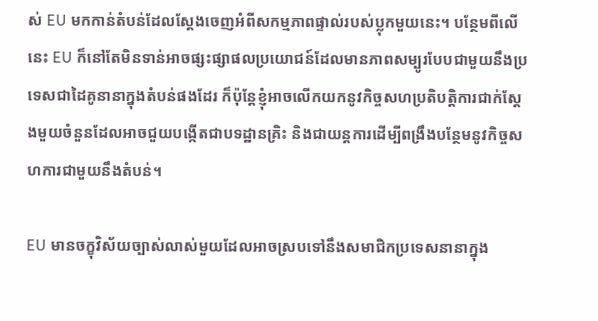ស់ EU មកកាន់តំបន់ដែលស្ដែងចេញអំពីសកម្មភាពផ្ទាល់របស់ប្លុកមួយនេះ។ បន្ថែមពីលើនេះ EU ក៏នៅតែមិនទាន់អាចផ្សះផ្សាផលប្រយោជន៍ដែលមានភាពសម្បូរបែបជាមួយនឹងប្រទេសជាដៃគូនានាក្នុងតំបន់ផងដែរ ក៏ប៉ុន្តែខ្ញុំអាចលើកយកនូវកិច្ចសហប្រតិបត្តិការជាក់ស្ដែងមួយចំនួនដែលអាចជួយបង្កើតជាបទដ្ឋានគ្រិះ និងជាយន្តការដើម្បីពង្រឹងបន្ថែមនូវកិច្ចសហការជាមួយនឹងតំបន់។

EU មានចក្ខុវិស័យច្បាស់លាស់មួយដែលអាចស្របទៅនឹងសមាជិកប្រទេសនានាក្នុង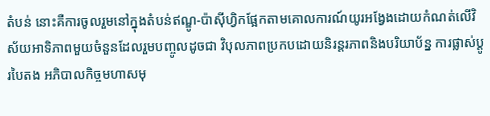តំបន់ នោះគឺការចូលរួមនៅក្នុងតំបន់ឥណ្ឌូ-ប៉ាស៊ីហ្វិកផ្អែកតាមគោលការណ៍យូរអង្វែងដោយកំណត់លើវិស័យអាទិភាពមួយចំនួនដែលរួមបញ្ចូលដូចជា វិបុលភាពប្រកបដោយនិរន្តរភាពនិងបរិយាប័ន្ន ការផ្លាស់ប្ដូរបៃតង អភិបាលកិច្ចមហាសមុ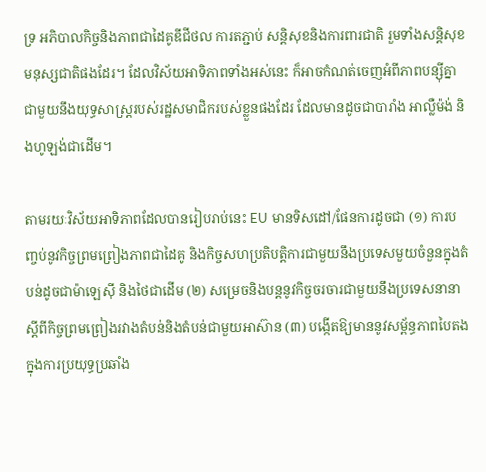ទ្រ អភិបាលកិច្ចនិងភាពជាដៃគូឌីជីថល ការតភ្ជាប់ សន្តិសុខនិងការពារជាតិ រួមទាំងសន្តិសុខមនុស្សជាតិផងដែរ។ ដែលវិស័យអាទិភាពទាំងអស់នេះ ក៏អាចកំណត់ចេញអំពីភាពបន្ស៊ីគ្នាជាមួយនឹងយុទ្ធសាស្រ្តរបស់រដ្ឋសមាជិករបស់ខ្លួនផងដែរ ដែលមានដូចជាបារាំង អាល្លឺម៉ង់ និងហូឡង់ជាដើម។

តាមរយៈវិស័យអាទិភាពដែលបានរៀបរាប់នេះ EU មានទិសដៅ/ផែនការដូចជា (១) ការបញ្ចប់នូវកិច្ចព្រមព្រៀងភាពជាដៃគូ និងកិច្ចសហប្រតិបត្តិការជាមួយនឹងប្រទេសមួយចំនួនក្នុងតំបន់ដូចជាម៉ាឡេស៊ី និងថៃជាដើម (២) សម្រេចនិងបន្តនូវកិច្ចចរចារជាមួយនឹងប្រទេសនានាស្ដីពីកិច្ចព្រមព្រៀងរវាងតំបន់និងតំបន់ជាមួយអាស៊ាន (៣) បង្កើតឱ្យមាននូវសម្ព័ន្ធភាពបៃតងក្នុងការប្រយុទ្ធប្រឆាំង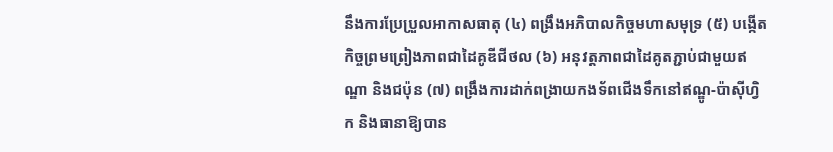នឹងការប្រែប្រួលអាកាសធាតុ (៤) ពង្រឹងអភិបាលកិច្ចមហាសមុទ្រ (៥) បង្កើតកិច្ចព្រមព្រៀងភាពជាដៃគូឌីជីថល (៦) អនុវត្តភាពជាដៃគូតភ្ជាប់ជាមួយឥណ្ឌា និងជប៉ុន (៧) ពង្រឹងការដាក់ពង្រាយកងទ័ពជើងទឹកនៅឥណ្ឌូ-ប៉ាស៊ីហ្វិក និងធានាឱ្យបាន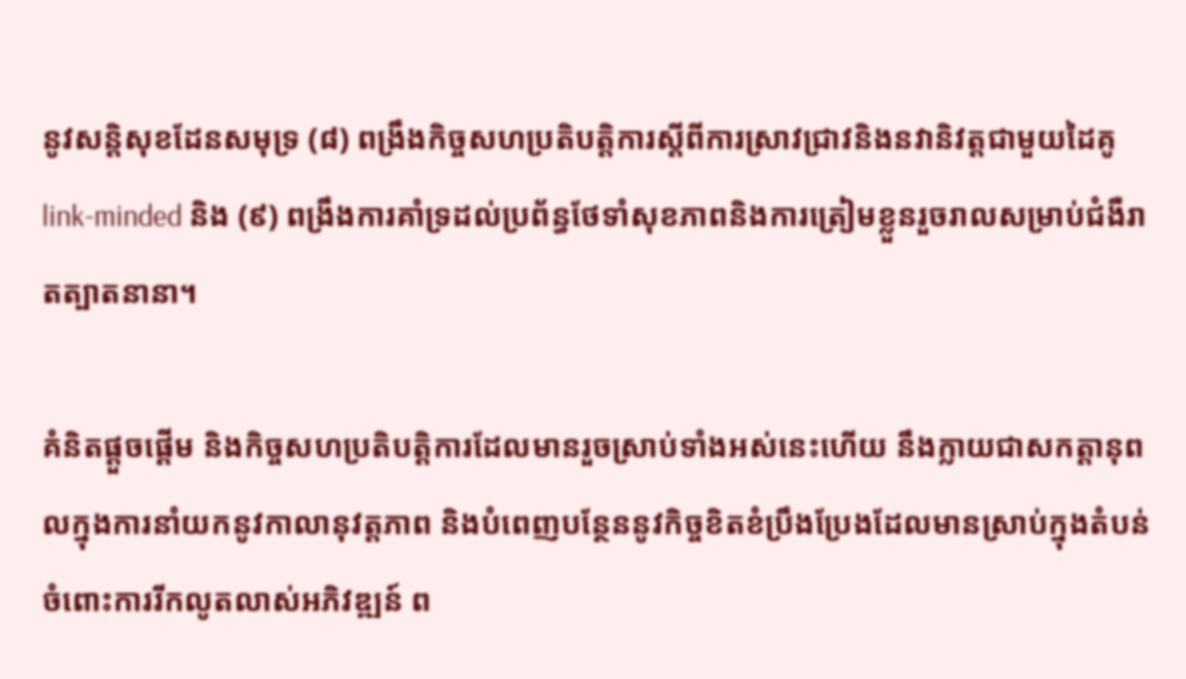នូវសន្តិសុខដែនសមុទ្រ (៨) ពង្រឹងកិច្ចសហប្រតិបត្តិការស្ដីពីការស្រាវជ្រាវនិងនវានិវត្តជាមួយដៃគូ link-minded និង (៩) ពង្រឹងការគាំទ្រដល់ប្រព័ន្ធថែទាំសុខភាពនិងការត្រៀមខ្លួនរួចរាលសម្រាប់ជំងឺរាតត្បាតនានា។

គំនិតផ្ដួចផ្ដើម និងកិច្ចសហប្រតិបត្តិការដែលមានរួចស្រាប់ទាំងអស់នេះហើយ នឹងក្លាយជាសកត្ដានុពលក្នុងការនាំយកនូវកាលានុវត្តភាព និងបំពេញបន្ថែននូវកិច្ចខិតខំប្រឹងប្រែងដែលមានស្រាប់ក្នុងតំបន់ ចំពោះការរីកលូតលាស់អភិវឌ្ឍន៍ ព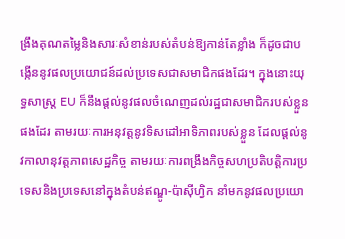ង្រឹងគុណតម្លៃនិងសារៈសំខាន់របស់តំបន់ឱ្យកាន់តែខ្លាំង ក៏ដូចជាបង្កើននូវផលប្រយោជន៍ដល់ប្រទេសជាសមាជិកផងដែរ។ ក្នុងនោះយុទ្ធសាស្រ្ត EU ក៏នឹងផ្ដល់នូវផលចំណេញដល់រដ្ឋជាសមាជិករបស់ខ្លួនផងដែរ តាមរយៈការអនុវត្តនូវទិសដៅអាទិភាពរបស់ខ្លួន ដែលផ្ដល់នូវកាលានុវត្តភាពសេដ្ឋកិច្ច តាមរយៈការពង្រឹងកិច្ចសហប្រតិបត្តិការប្រទេសនិងប្រទេសនៅក្នុងតំបន់ឥណ្ឌូ-ប៉ាស៊ីហ្វិក នាំមកនូវផលប្រយោ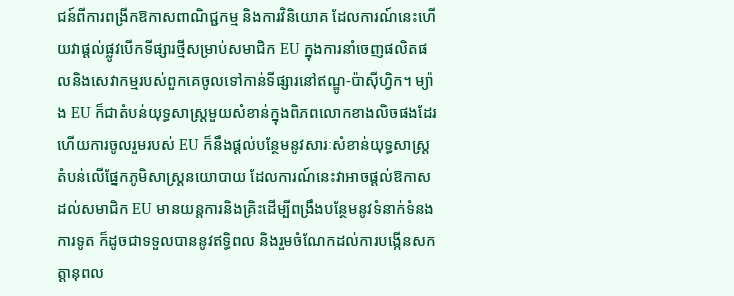ជន៍ពីការពង្រីកឱកាសពាណិជ្ជកម្ម និងការវិនិយោគ ដែលការណ៍នេះហើយវាផ្ដល់ផ្លូវបើកទីផ្សារថ្មីសម្រាប់សមាជិក EU ក្នុងការនាំចេញផលិតផលនិងសេវាកម្មរបស់ពួកគេចូលទៅកាន់ទីផ្សារនៅឥណ្ឌូ-ប៉ាស៊ីហ្វិក។ ម្យ៉ាង EU ក៏ជាតំបន់យុទ្ធសាស្រ្តមួយសំខាន់ក្នុងពិភពលោកខាងលិចផងដែរ ហើយការចូលរួមរបស់ EU ក៏នឹងផ្ដល់បន្ថែមនូវសារៈសំខាន់យុទ្ធសាស្រ្តតំបន់លើផ្នែកភូមិសាស្រ្តនយោបាយ ដែលការណ៍នេះវាអាចផ្ដល់ឱកាសដល់សមាជិក EU មានយន្តការនិងគ្រិះដើម្បីពង្រឹងបន្ថែមនូវទំនាក់ទំនងការទូត ក៏ដូចជាទទួលបាននូវឥទ្ធិពល និងរួមចំណែកដល់ការបង្កើនសកត្ដានុពល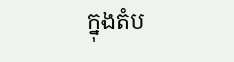ក្នុងតំប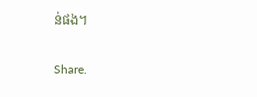ន់ផង។

Share.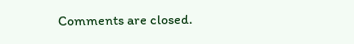Comments are closed.